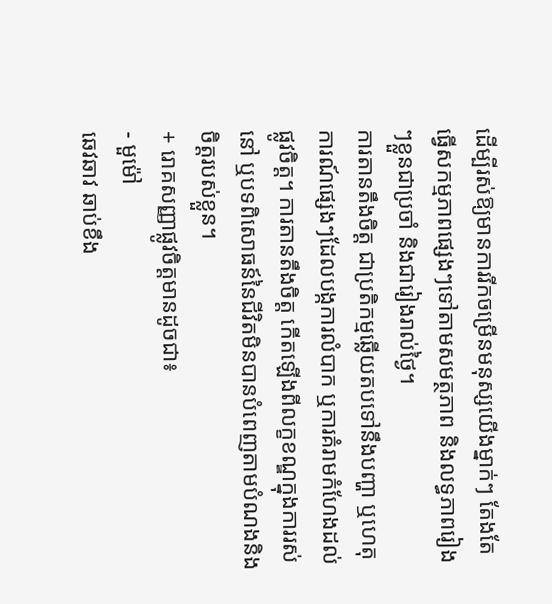ដើម្បីរស់ឱ្យមានការរីកចម្រើនមនុស្សយើងម្នាក់ៗ តែងតែ ធ្វើសកម្មភាពផ្សេងៗទៅតាមសមត្ថភាព និងលទ្ធភាពរៀងៗខ្លួនជាប្រចាំ និងជារៀងរាល់ថ្ងៃ។
ការតានតឹងចិត្ត ជាប្រតិកម្មឆ្លើយតបទៅនឹងបញ្ហា ឬហេតុការណ៍ផ្សេងៗដែលបង្កការលំបាក ឬការគំរាមកំហែងដល់ផ្លូវចិត្ត។ ការតានតឹងចិត្ត កើតឡើងពីលក្ខខណ្ឌក្នុងការរស់នៅ ឬបទពិសោធន៍នៃជីវិតមិនបានបំពេញតាមបំណងនិងចិត្តរបស់ខ្លួន។
+ រោគសញ្ញាផ្លូវចិត្តមានដូចជា៖
- មួម៉ៅ
ឆេវឆាវ ឆាប់ខឹង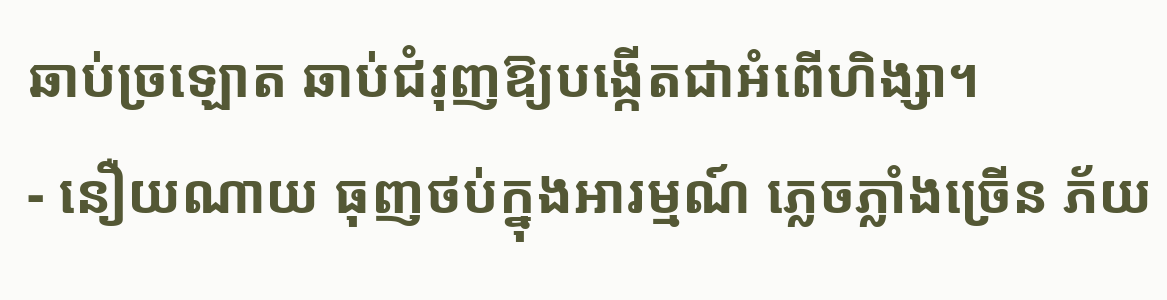ឆាប់ច្រឡោត ឆាប់ជំរុញឱ្យបង្កើតជាអំពើហិង្សា។
- នឿយណាយ ធុញថប់ក្នុងអារម្មណ៍ ភ្លេចភ្លាំងច្រើន ភ័យ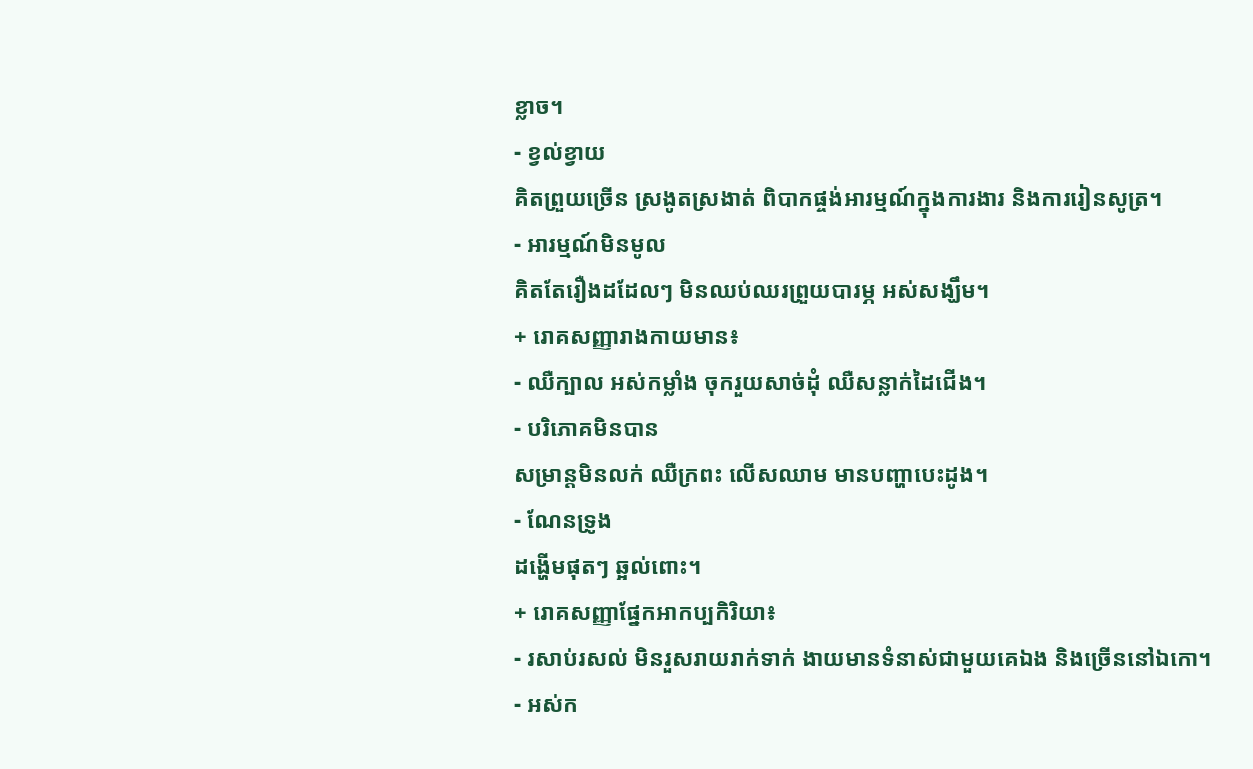ខ្លាច។
- ខ្វល់ខ្វាយ
គិតព្រួយច្រើន ស្រងូតស្រងាត់ ពិបាកផ្ចង់អារម្មណ៍ក្នុងការងារ និងការរៀនសូត្រ។
- អារម្មណ៍មិនមូល
គិតតែរឿងដដែលៗ មិនឈប់ឈរព្រួយបារម្ភ អស់សង្ឃឹម។
+ រោគសញ្ញារាងកាយមាន៖
- ឈឺក្បាល អស់កម្លាំង ចុករួយសាច់ដុំ ឈឺសន្លាក់ដៃជើង។
- បរិភោគមិនបាន
សម្រាន្តមិនលក់ ឈឺក្រពះ លើសឈាម មានបញ្ហាបេះដូង។
- ណែនទ្រូង
ដង្ហើមផុតៗ ឆ្អល់ពោះ។
+ រោគសញ្ញាផ្នែកអាកប្បកិរិយា៖
- រសាប់រសល់ មិនរួសរាយរាក់ទាក់ ងាយមានទំនាស់ជាមួយគេឯង និងច្រើននៅឯកោ។
- អស់ក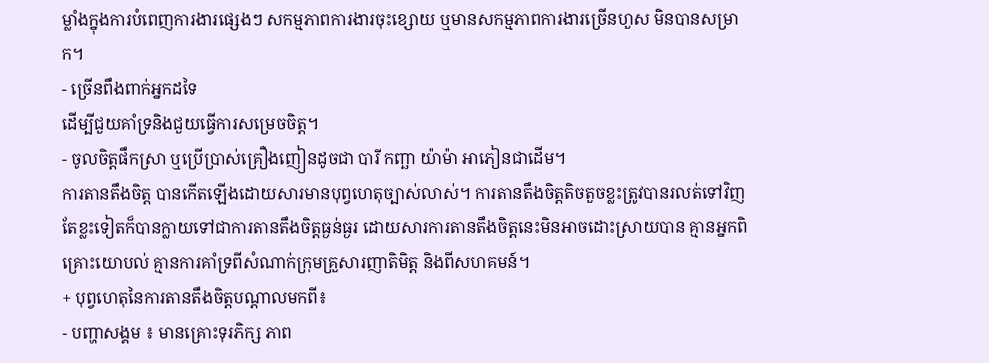ម្លាំងក្នុងការបំពេញការងារផ្សេងៗ សកម្មភាពការងារចុះខ្សោយ ឬមានសកម្មភាពការងារច្រើនហួស មិនបានសម្រាក។
- ច្រើនពឹងពាក់អ្នកដទៃ
ដើម្បីជួយគាំទ្រនិងជួយធ្វើការសម្រេចចិត្ត។
- ចូលចិត្តផឹកស្រា ឬប្រើប្រាស់គ្រឿងញៀនដូចជា បារី កញ្ឆា យ៉ាម៉ា អាភៀនជាដើម។
ការតានតឹងចិត្ត បានកើតឡើងដោយសារមានបុព្វហេតុច្បាស់លាស់។ ការតានតឹងចិត្តតិចតួចខ្លះត្រូវបានរលត់ទៅវិញ តែខ្លះទៀតក៏បានក្លាយទៅជាការតានតឹងចិត្តធ្ងន់ធ្ងរ ដោយសារការតានតឹងចិត្តនេះមិនអាចដោះស្រាយបាន គ្មានអ្នកពិគ្រោះយោបល់ គ្មានការគាំទ្រពីសំណាក់ក្រុមគ្រួសារញាតិមិត្ត និងពីសហគមន៍។
+ បុព្វហេតុនៃការតានតឹងចិត្តបណ្ដាលមកពី៖
- បញ្ហាសង្គម ៖ មានគ្រោះទុរភិក្ស ភាព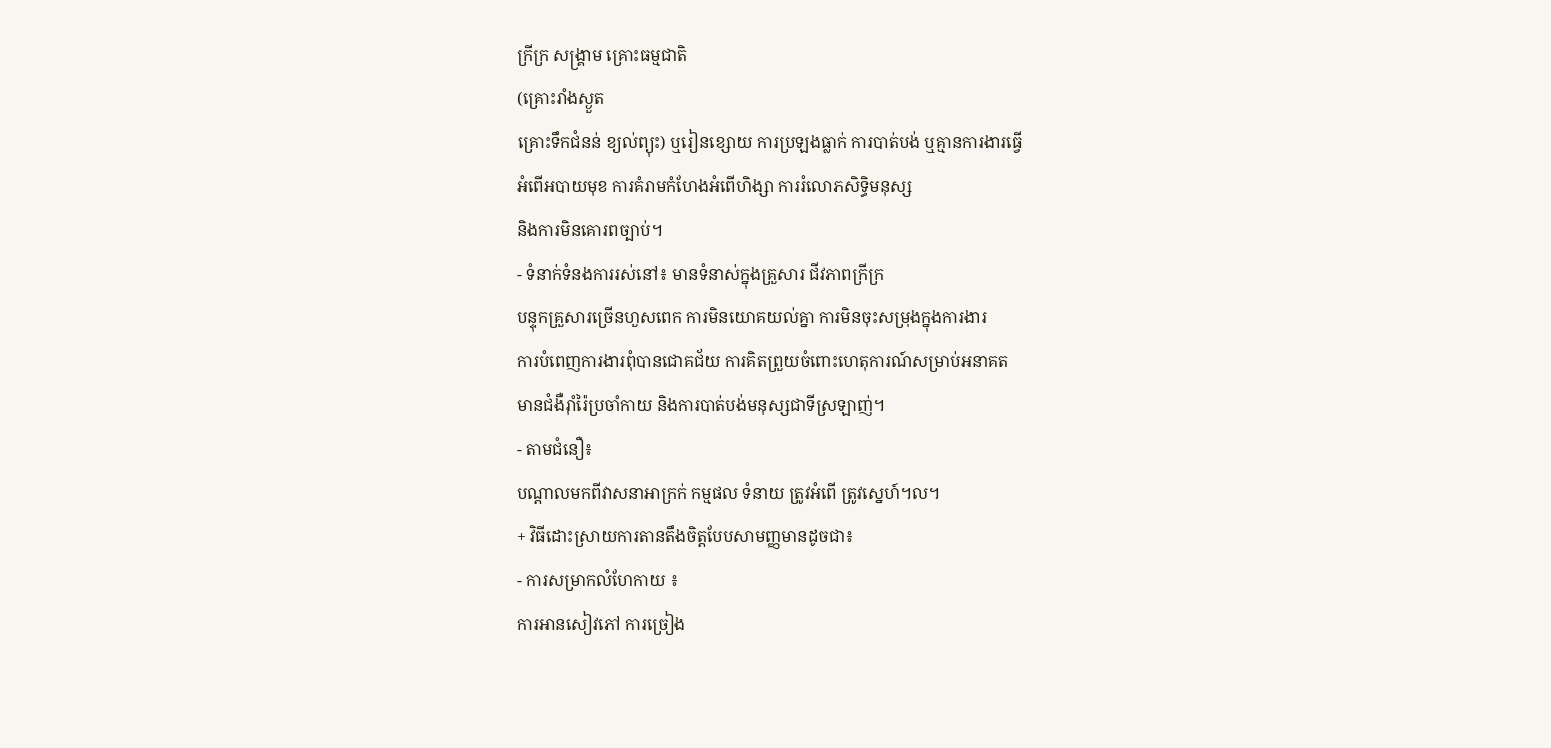ក្រីក្រ សង្គ្រាម គ្រោះធម្មជាតិ
(គ្រោះរាំងស្ងួត
គ្រោះទឹកជំនន់ ខ្យល់ព្យុះ) ឬរៀនខ្សោយ ការប្រឡងធ្លាក់ ការបាត់បង់ ឬគ្មានការងារធ្វើ
អំពើអបាយមុខ ការគំរាមកំហែងអំពើហិង្សា ការរំលោភសិទ្ធិមនុស្ស
និងការមិនគោរពច្បាប់។
- ទំនាក់ទំនងការរស់នៅ៖ មានទំនាស់ក្នុងគ្រួសារ ជីវភាពក្រីក្រ
បន្ទុកគ្រួសារច្រើនហួសពេក ការមិនយោគយល់គ្នា ការមិនចុះសម្រុងក្នុងការងារ
ការបំពេញការងារពុំបានជោគជ័យ ការគិតព្រួយចំពោះហេតុការណ៍សម្រាប់អនាគត
មានជំងឺរ៉ាំរ៉ៃប្រចាំកាយ និងការបាត់បង់មនុស្សជាទីស្រឡាញ់។
- តាមជំនឿ៖
បណ្តាលមកពីវាសនាអាក្រក់ កម្មផល ទំនាយ ត្រូវអំពើ ត្រូវស្នេហ៍។ល។
+ វិធីដោះស្រាយការតានតឹងចិត្តបែបសាមញ្ញមានដូចជា៖
- ការសម្រាកលំហែកាយ ៖
ការអានសៀវភៅ ការច្រៀង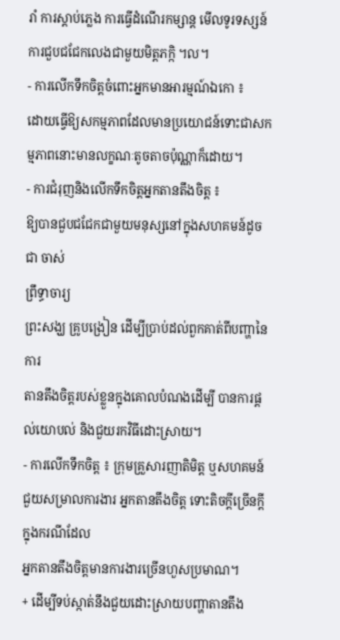រាំ ការស្ដាប់ភ្លេង ការធ្វើដំណើរកម្សាន្ត មើលទូរទស្សន៍ ការជួបជជែកលេងជាមួយមិត្តភក្កិ ។ល។
- ការលើកទឹកចិត្តចំពោះអ្នកមានអារម្មណ៍ឯកោ ៖
ដោយធ្វើឱ្យសកម្មភាពដែលមានប្រយោជន៍ទោះជាសកម្មភាពនោះមានលក្ខណៈតូចតាចប៉ុណ្ណាក៏ដោយ។
- ការជំរុញនិងលើកទឹកចិត្តអ្នកតានតឹងចិត្ត ៖
ឱ្យបានជួបជជែកជាមួយមនុស្សនៅក្នុងសហគមន៍ដូចជា ចាស់
ព្រឹទ្ធាចារ្យ
ព្រះសង្ឃ គ្រូបង្រៀន ដើម្បីប្រាប់ដល់ពួកគាត់ពីបញ្ហានៃការ
តានតឹងចិត្តរបស់ខ្លួនក្នុងគោលបំណងដើម្បី បានការផ្ដល់យោបល់ និងជួយរកវិធីដោះស្រាយ។
- ការលើកទឹកចិត្ត ៖ ក្រុមគ្រួសារញាតិមិត្ត ឬសហគមន៍
ជួយសម្រាលការងារ អ្នកតានតឹងចិត្ត ទោះតិចក្តីច្រើនក្តី ក្នុងករណីដែល
អ្នកតានតឹងចិត្តមានការងារច្រើនហួសប្រមាណ។
+ ដើម្បីទប់ស្កាត់នឹងជួយដោះស្រាយបញ្ហាតានតឹង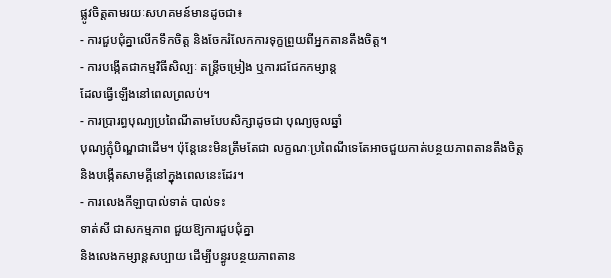ផ្លូវចិត្តតាមរយៈសហគមន៍មានដូចជា៖
- ការជួបជុំគ្នាលើកទឹកចិត្ត និងចែករំលែកការទុក្ខព្រួយពីអ្នកតានតឹងចិត្ត។
- ការបង្កើតជាកម្មវិធីសិល្បៈ តន្ត្រីចម្រៀង ឬការជជែកកម្សាន្ត
ដែលធ្វើឡើងនៅពេលព្រលប់។
- ការប្រារព្ធបុណ្យប្រពៃណីតាមបែបសិក្សាដូចជា បុណ្យចូលឆ្នាំ
បុណ្យភ្ជុំបិណ្ឌជាដើម។ ប៉ុន្តែនេះមិនត្រឹមតែជា លក្ខណៈប្រពៃណីទេតែអាចជួយកាត់បន្ថយភាពតានតឹងចិត្ត
និងបង្កើតសាមគ្គីនៅក្នុងពេលនេះដែរ។
- ការលេងកីឡាបាល់ទាត់ បាល់ទះ
ទាត់សី ជាសកម្មភាព ជួយឱ្យការជួបជុំគ្នា
និងលេងកម្សាន្តសប្បាយ ដើម្បីបន្ធូរបន្ថយភាពតាន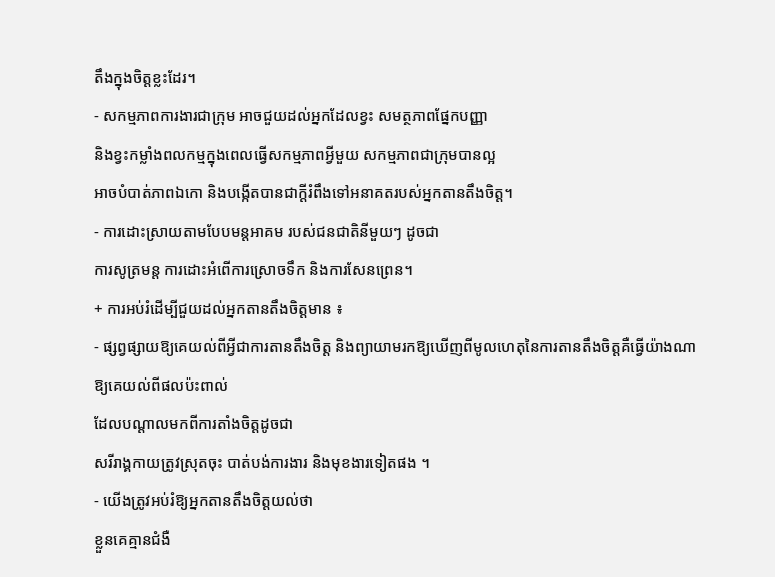តឹងក្នុងចិត្តខ្លះដែរ។
- សកម្មភាពការងារជាក្រុម អាចជួយដល់អ្នកដែលខ្វះ សមត្ថភាពផ្នែកបញ្ញា
និងខ្វះកម្លាំងពលកម្មក្នុងពេលធ្វើសកម្មភាពអ្វីមួយ សកម្មភាពជាក្រុមបានល្អ
អាចបំបាត់ភាពឯកោ និងបង្កើតបានជាក្តីរំពឹងទៅអនាគតរបស់អ្នកតានតឹងចិត្ត។
- ការដោះស្រាយតាមបែបមន្តអាគម របស់ជនជាតិនីមួយៗ ដូចជា
ការសូត្រមន្ត ការដោះអំពើការស្រោចទឹក និងការសែនព្រេន។
+ ការអប់រំដើម្បីជួយដល់អ្នកតានតឹងចិត្តមាន ៖
- ផ្សព្វផ្សាយឱ្យគេយល់ពីអ្វីជាការតានតឹងចិត្ត និងព្យាយាមរកឱ្យឃើញពីមូលហេតុនៃការតានតឹងចិត្តគឺធ្វើយ៉ាងណាឱ្យគេយល់ពីផលប៉ះពាល់
ដែលបណ្ដាលមកពីការតាំងចិត្តដូចជា
សរីរាង្គកាយត្រូវស្រុតចុះ បាត់បង់ការងារ និងមុខងារទៀតផង ។
- យើងត្រូវអប់រំឱ្យអ្នកតានតឹងចិត្តយល់ថា
ខ្លួនគេគ្មានជំងឺ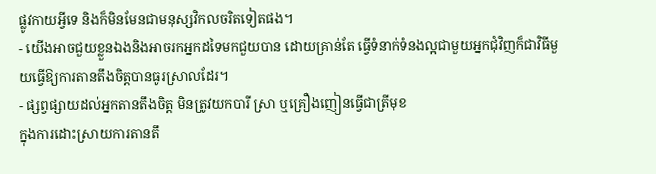ផ្លូវកាយអ្វីទេ និងក៏មិនមែនជាមនុស្សវិកលចរិតទៀតផង។
- យើងអាចជួយខ្លួនឯងនិងអាចរកអ្នកដទៃមកជួយបាន ដោយគ្រាន់តែ ធ្វើទំនាក់ទំនងល្អជាមួយអ្នកជុំវិញក៏ជាវិធីមួយធ្វើឱ្យការតានតឹងចិត្តបានធូរស្រាលដែរ។
- ផ្សព្វផ្សាយដល់អ្នកតានតឹងចិត្ត មិនត្រូវយកបារី ស្រា ឬគ្រឿងញៀនធ្វើជាត្រីមុខ
ក្នុងការដោះស្រាយការតានតឹ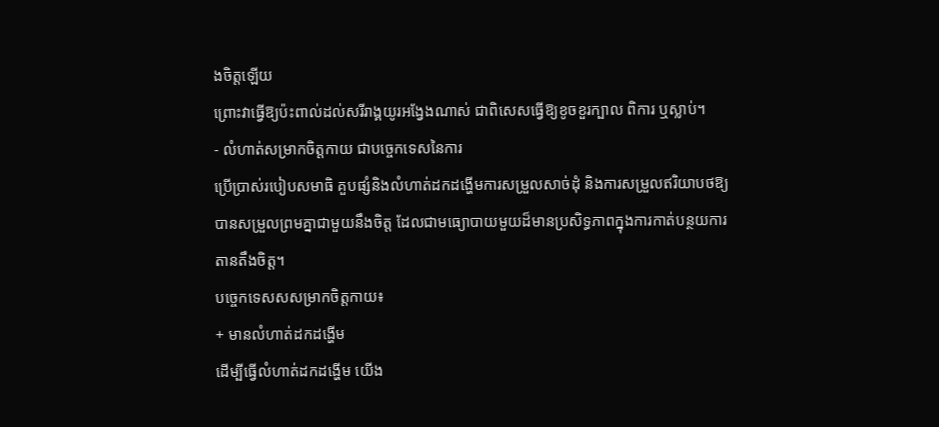ងចិត្តឡើយ
ព្រោះវាធ្វើឱ្យប៉ះពាល់ដល់សរីរាង្គយូរអង្វែងណាស់ ជាពិសេសធ្វើឱ្យខូចខួរក្បាល ពិការ ឬស្លាប់។
- លំហាត់សម្រាកចិត្តកាយ ជាបច្ចេកទេសនៃការ
ប្រើប្រាស់របៀបសមាធិ គួបផ្សំនិងលំហាត់ដកដង្ហើមការសម្រួលសាច់ដុំ និងការសម្រួលឥរិយាបថឱ្យបានសម្រួលព្រមគ្នាជាមួយនឹងចិត្ត ដែលជាមធ្យោបាយមួយដ៏មានប្រសិទ្ធភាពក្នុងការកាត់បន្ថយការតានតឹងចិត្ត។
បច្ចេកទេសសសម្រាកចិត្តកាយ៖
+ មានលំហាត់ដកដង្ហើម
ដើម្បីធ្វើលំហាត់ដកដង្ហើម យើង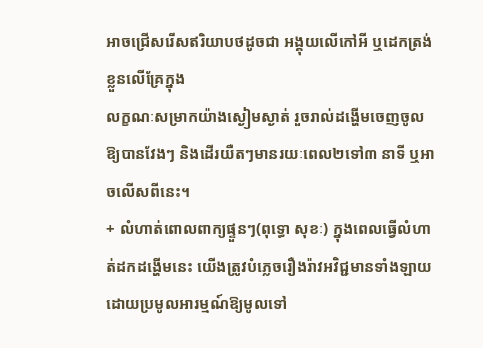អាចជ្រើសរើសឥរិយាបថដូចជា អង្គុយលើកៅអី ឬដេកត្រង់ខ្លួនលើគ្រែក្នុង
លក្ខណៈសម្រាកយ៉ាងស្ងៀមស្ងាត់ រួចរាល់ដង្ហើមចេញចូលឱ្យបានវែងៗ និងដើរយឺតៗមានរយៈពេល២ទៅ៣ នាទី ឬអាចលើសពីនេះ។
+ លំហាត់ពោលពាក្យផ្ទួនៗ(ពុទ្ធោ សុខៈ) ក្នុងពេលធ្វើលំហាត់ដកដង្ហើមនេះ យើងត្រូវបំភ្លេចរឿងរ៉ាវអវិជ្ជមានទាំងឡាយ ដោយប្រមូលអារម្មណ៍ឱ្យមូលទៅ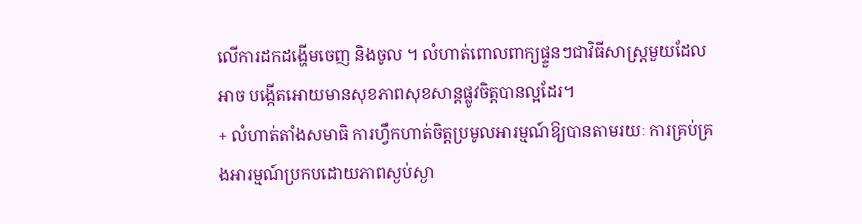លើការដកដង្ហើមចេញ និងចូល ។ លំហាត់ពោលពាក្យផ្ទួនៗជាវិធីសាស្ត្រមួយដែលអាច បង្កើតអោយមានសុខភាពសុខសាន្តផ្លូវចិត្តបានល្អដែរ។
+ លំហាត់តាំងសមាធិ ការហ្វឹកហាត់ចិត្តប្រមូលអារម្មណ៍ឱ្យបានតាមរយៈ ការគ្រប់គ្រងអារម្មណ៍ប្រកបដោយភាពស្ងប់ស្ងា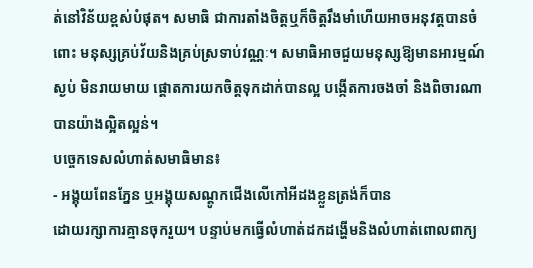ត់នៅវិន័យខ្ពស់បំផុត។ សមាធិ ជាការតាំងចិត្តឬក៏ចិត្តរឹងមាំហើយអាចអនុវត្តបានចំពោះ មនុស្សគ្រប់វ័យនិងគ្រប់ស្រទាប់វណ្ណៈ។ សមាធិអាចជួយមនុស្សឱ្យមានអារម្មណ៍ស្ងប់ មិនរាយមាយ ផ្ដោតការយកចិត្តទុកដាក់បានល្អ បង្កើតការចងចាំ និងពិចារណាបានយ៉ាងល្អិតល្អន់។
បច្ចេកទេសលំហាត់សមាធិមាន៖
- អង្គុយពែនភ្នែន ឬអង្គុយសណ្ដូកជើងលើកៅអីដងខ្លួនត្រង់ក៏បាន
ដោយរក្សាការគ្មានចុករួយ។ បន្ទាប់មកធ្វើលំហាត់ដកដង្ហើមនិងលំហាត់ពោលពាក្យ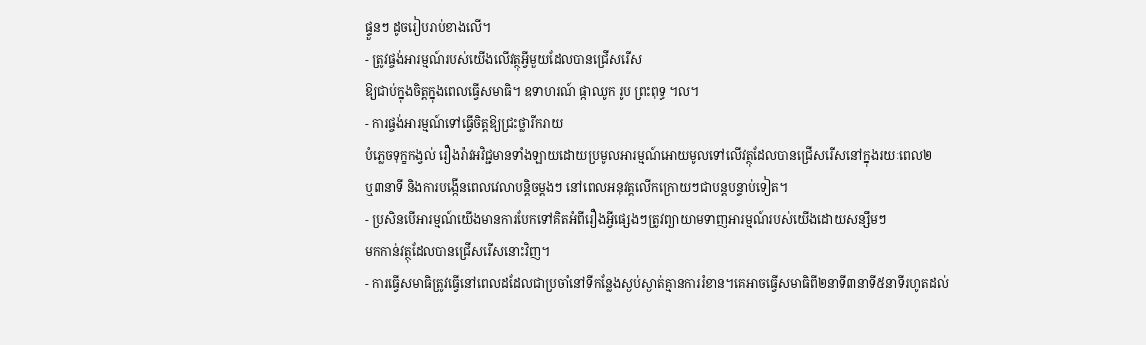ផ្ទួនៗ ដូចរៀបរាប់ខាងលើ។
- ត្រូវផ្ចង់អារម្មណ៍របស់យើងលើវត្ថុអ្វីមួយដែលបានជ្រើសរើស
ឱ្យជាប់ក្នុងចិត្តក្នុងពេលធ្វើសមាធិ។ ឧទាហរណ៍ ផ្កាឈូក រូប ព្រះពុទ្ធ ។ល។
- ការផ្ចង់អារម្មណ៍ទៅធ្វើចិត្តឱ្យជ្រះថ្លារីករាយ
បំភ្លេចទុក្ខកង្វល់ រឿងរ៉ាវអវិជ្ជមានទាំងឡាយដោយប្រមូលអារម្មណ៍អោយមូលទៅលើវត្ថុដែលបានជ្រើសរើសនៅក្នុងរយៈពេល២
ឬ៣នាទី និងការបង្កើនពេលវេលាបន្តិចម្ដងៗ នៅពេលអនុវត្តលើកក្រោយៗជាបន្តបន្ទាប់ទៀត។
- ប្រសិនបើអារម្មណ៍យើងមានការបែកទៅគិតអំពីរឿងអ្វីផ្សេងៗត្រូវព្យាយាមទាញអារម្មណ៍របស់យើងដោយសន្សឹមៗ
មកកាន់វត្ថុដែលបានជ្រើសរើសនោះវិញ។
- ការធ្វើសមាធិត្រូវធ្វើនៅពេលដដែលជាប្រចាំនៅទីកន្លែងស្ងប់ស្ងាត់គ្មានការរំខាន។គេអាចធ្វើសមាធិពី២នាទី៣នាទី៥នាទីរហូតដល់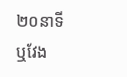២០នាទី
ឬវែង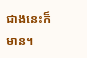ជាងនេះក៏មាន។